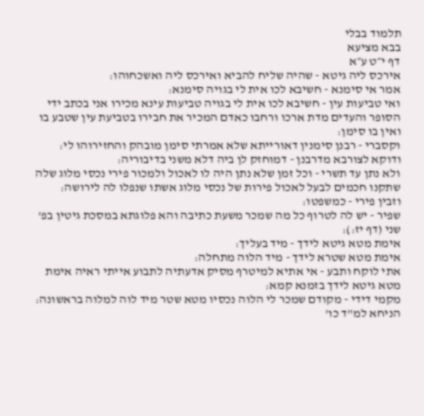תלמוד בבלי
בבא מציעא
דף י״ט ע״א
אירכס ליה גיטא - שהיה שליח להביא ואירכס ליה ואשכחוהו:
אמר אי סימנא - חשיבא לכו אית לי בגויה סימנא:
ואי טביעות עין - חשיבא לכו אית לי בגויה טביעות עינא מכירו אני בכתב ידי הסופר והעדים מדת ארכו ורחבו כאדם המכיר את חבירו בטביעת עין שטבע בו ואין בו סימן:
וקסברי - רבנן סימנין דאורייתא שלא אמרתי סימן מובהק והחזירוהו לי:
ודוקא לצורבא מדרבנן - דמוחזק לן ביה דלא משני בדיבוריה:
ולא נתן עד תשרי - וכל זמן שלא נתן היה לו לאכול ולמכור פירי נכסי מלוג שלה שתקנו חכמים לבעל לאכול פירות של נכסי מלוג אשתו שנפלו לה לירושה:
וזבין פירי - כמשפטו:
שפיר - יש לה לטרוף כל מה שמכר משעת כתיבה והא פלוגתא במסכת גיטין בפ' שני (דף יז:):
אימת מטא גיטא לידך - מיד בעליך:
אימת מטא שטרא לידך - מיד הלוה מתחלה:
אתי לוקח ותבע - אי אתיא למיטרף מסיק אדעתיה לתבוע אייתי ראיה אימת מטא גיטא לידך בזמנא קמא:
מקמי דידי - מקודם שמכר לי הלוה נכסיו מטא שטר מיד לוה למלוה בראשונה:
הניחא למ"ד כו'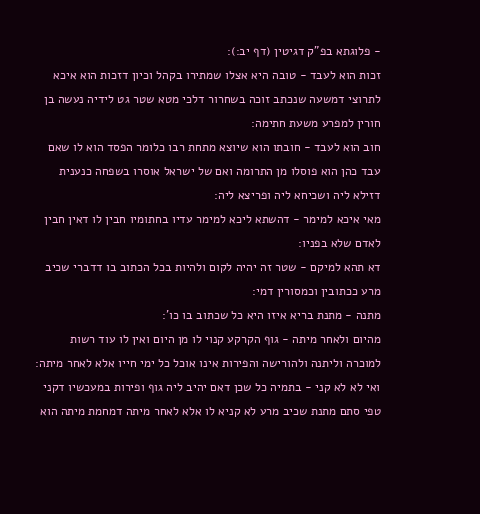- פלוגתא בפ"ק דגיטין (דף יב:):
זכות הוא לעבד - טובה היא אצלו שמתירו בקהל וכיון דזכות הוא איכא לתרוצי דמשעה שנכתב זוכה בשחרור דלכי מטא שטר גט לידיה נעשה בן חורין למפרע משעת חתימה:
חוב הוא לעבד - חובתו הוא שיוצא מתחת רבו כלומר הפסד הוא לו שאם עבד כהן הוא פוסלו מן התרומה ואם של ישראל אוסרו בשפחה כנענית דזילא ליה ושכיחא ליה ופריצא ליה:
מאי איכא למימר - דהשתא ליכא למימר עדיו בחתומיו חבין לו דאין חבין לאדם שלא בפניו:
דא תהא למיקם - שטר זה יהיה לקום ולהיות בכל הכתוב בו דדברי שכיב מרע ככתובין וכמסורין דמי:
מתנה - מתנת בריא איזו היא כל שכתוב בו כו':
מהיום ולאחר מיתה - גוף הקרקע קנוי לו מן היום ואין לו עוד רשות למוכרה וליתנה ולהורישה והפירות אינו אוכל כל ימי חייו אלא לאחר מיתה:
ואי לא לא קני - בתמיה כל שכן דאם יהיב ליה גוף ופירות במעכשיו דקני טפי סתם מתנת שכיב מרע לא קניא לו אלא לאחר מיתה דמחמת מיתה הוא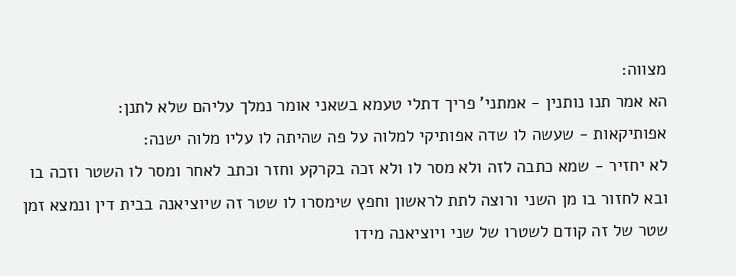מצווה:
הא אמר תנו נותנין - אמתני' פריך דתלי טעמא בשאני אומר נמלך עליהם שלא לתנן:
אפותיקאות - שעשה לו שדה אפותיקי למלוה על פה שהיתה לו עליו מלוה ישנה:
לא יחזיר - שמא כתבה לזה ולא מסר לו ולא זכה בקרקע וחזר וכתב לאחר ומסר לו השטר וזכה בו ובא לחזור בו מן השני ורוצה לתת לראשון וחפץ שימסרו לו שטר זה שיוציאנה בבית דין ונמצא זמן שטר של זה קודם לשטרו של שני ויוציאנה מידו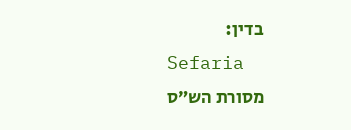בדין:
Sefaria
מסורת הש״ס